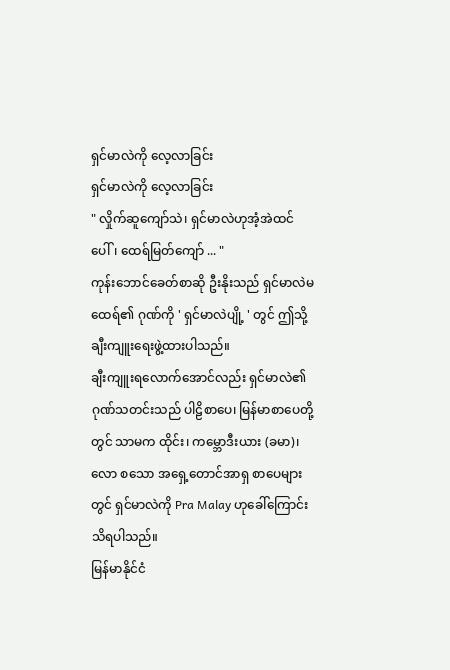ရှင်မာလဲကို လေ့လာခြင်း
ရှင်မာလဲကို လေ့လာခြင်း
" လှိုက်ဆူကျော်သဲ၊ ရှင်မာလဲဟုအံ့အဲထင်ပေါ်၊ ထေရ်မြတ်ကျော် ... "
ကုန်းဘောင်ခေတ်စာဆို ဦးနိုးသည် ရှင်မာလဲမထေရ်၏ ဂုဏ်ကို ' ရှင်မာလဲပျို့ ' တွင် ဤသို့ ချီးကျူးရေးဖွဲ့ထားပါသည်။
ချီးကျူးရလောက်အောင်လည်း ရှင်မာလဲ၏ ဂုဏ်သတင်းသည် ပါဠိစာပေ၊ မြန်မာစာပေတို့တွင် သာမက ထိုင်း၊ ကမ္ဘောဒီးယား (ခမာ)၊ လော စသော အရှေ့တောင်အာရှ စာပေများတွင် ရှင်မာလဲကို Pra Malay ဟုခေါ်ကြောင်း သိရပါသည်။
မြန်မာနိုင်ငံ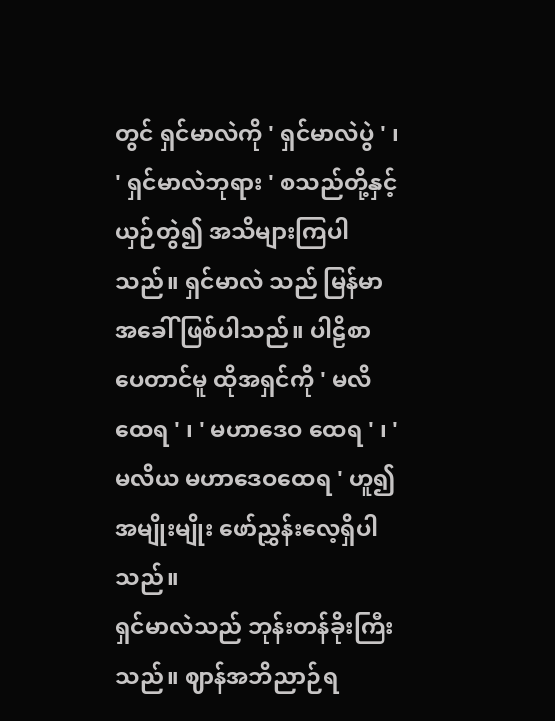တွင် ရှင်မာလဲကို ' ရှင်မာလဲပွဲ ' ၊ ' ရှင်မာလဲဘုရား ' စသည်တို့နှင့် ယှဉ်တွဲ၍ အသိများကြပါသည်။ ရှင်မာလဲ သည် မြန်မာအခေါ် ဖြစ်ပါသည်။ ပါဠိစာပေတာင်မူ ထိုအရှင်ကို ' မလိထေရ ' ၊ ' မဟာဒေဝ ထေရ ' ၊ ' မလိယ မဟာဒေဝထေရ ' ဟူ၍ အမျိုးမျိုး ဖော်ညွှန်းလေ့ရှိပါသည်။
ရှင်မာလဲသည် ဘုန်းတန်ခိုးကြီးသည်။ ဈာန်အဘိညာဉ်ရ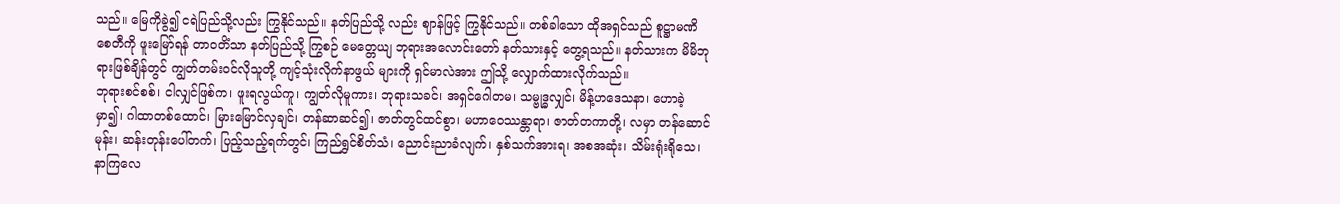သည်။ မြေကိုခွဲ၍ ငရဲပြည်သို့လည်း ကြွနိုင်သည်။ နတ်ပြည်သို့ လည်း ဈာန်ဖြင့် ကြွနိုင်သည်။ တစ်ခါသော ထိုအရှင်သည် စူဋ္ဌာမဏိစေတီကို ဖူးမြော်ရန် တာဝတိံသာ နတ်ပြည်သို့ ကြွစဉ် မေတ္တေယျ ဘုရားအလောင်းတော် နတ်သားနှင့် တွေ့ရသည်။ နတ်သားက မိမိဘုရားဖြစ်ချိန်တွင် ကျွတ်တမ်းဝင်လိုသူတို့ ကျင့်သုံးလိုက်နာဖွယ် များကို ရှင်မာလဲအား ဤသို့ လျှောက်ထားလိုက်သည်။
ဘုရားစင်စစ်၊ ငါလျှင်ဖြစ်က၊ ဖူးရလွယ်ကူ၊ ကျွတ်လိုမူကား၊ ဘုရားသခင်၊ အရှင်ဂေါတမ၊ သမ္ဗုဒ္ဓလျှင်၊ မိန့်ဟဒေသနာ၊ ဟောခဲ့မှာ၍၊ ဂါထာတစ်ထောင်၊ မြားမြောင်လှချင်၊ တန်ဆာဆင်၍၊ ဇာတ်တွင်ထင်စွာ၊ မဟာဝေဿန္တာရာ၊ ဇာတ်တကာတို့၊ လမှာ တန်ဆောင်မုန်း၊ ဆန်းတုန်းပေါ်တက်၊ ပြည့်သည့်ရက်တွင်၊ ကြည်ရွှင်စိတ်သံ၊ ညောင်းညာခံလျက်၊ နှစ်သက်အားရ၊ အစအဆုံး၊ သိမ်းရုံးရိုသေ၊ နာကြလေ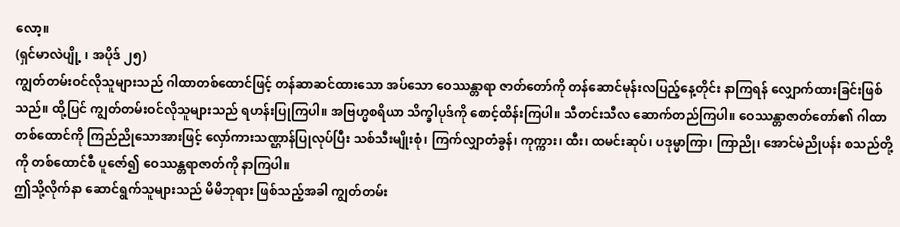လော့။
(ရှင်မာလဲပျို့ ၊ အပိုဒ် ၂၅)
ကျွတ်တမ်းဝင်လိုသူများသည် ဂါထာတစ်ထောင်ဖြင့် တန်ဆာဆင်ထားသော အပ်သော ဝေဿန္တာရာ ဇာတ်တော်ကို တန်ဆောင်မုန်းလပြည့်နေ့တိုင်း နာကြရန် လျှောက်ထားခြင်းဖြစ်သည်။ ထို့ပြင် ကျွတ်တမ်းဝင်လိုသူများသည် ရဟန်းပြုကြပါ။ အဗြဟ္မစရိယာ သိက္ခါပုဒ်ကို စောင့်ထိန်းကြပါ။ သီတင်းသီလ ဆောက်တည်ကြပါ။ ဝေဿန္တာဇာတ်တော်၏ ဂါထာတစ်ထောင်ကို ကြည်ညိုသောအားဖြင့် လှော်ကားသဏ္ဌာန်ပြုလုပ်ပြီး သစ်သီးမျိုးစုံ၊ ကြက်လျှာတံခွန်၊ ကုက္ကား၊ ထီး၊ ထမင်းဆုပ်၊ ပဒုမ္မာကြာ၊ ကြာညို၊ အောင်မဲညိုပန်း စသည်တို့ကို တစ်ထောင်စီ ပူဇော်၍ ဝေဿန္တရာဇာတ်ကို နာကြပါ။
ဤသို့လိုက်နာ ဆောင်ရွက်သူများသည် မိမိဘုရား ဖြစ်သည့်အခါ ကျွတ်တမ်း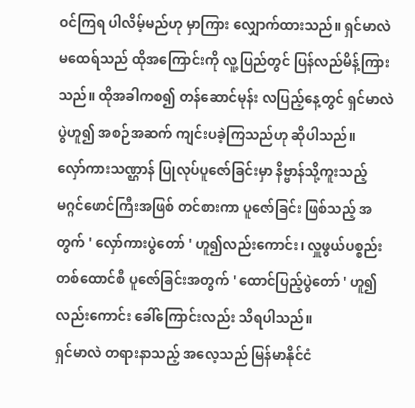ဝင်ကြရ ပါလိမ့်မည်ဟု မှာကြား လျှောက်ထားသည်။ ရှင်မာလဲမထေရ်သည် ထိုအကြောင်းကို လူ့ပြည်တွင် ပြန်လည်မိန့်ကြားသည်။ ထိုအခါကစ၍ တန်ဆောင်မုန်း လပြည့်နေ့တွင် ရှင်မာလဲပွဲဟူ၍ အစဉ်အဆက် ကျင်းပခဲ့ကြသည်ဟု ဆိုပါသည်။
လှော်ကားသဏ္ဌာန် ပြုလုပ်ပူဇော်ခြင်းမှာ နိဗ္ဗာန်သို့ကူးသည့် မဂ္ဂင်ဖောင်ကြီးအဖြစ် တင်စားကာ ပူဇော်ခြင်း ဖြစ်သည့် အတွက် ' လှော်ကားပွဲတော် ' ဟူ၍လည်းကောင်း၊ လှူဖွယ်ပစ္စည်း တစ်ထောင်စီ ပူဇော်ခြင်းအတွက် ' ထောင်ပြည့်ပွဲတော် ' ဟူ၍ လည်းကောင်း ခေါ်ကြောင်းလည်း သိရပါသည်။
ရှင်မာလဲ တရားနာသည့် အလေ့သည် မြန်မာနိုင်ငံ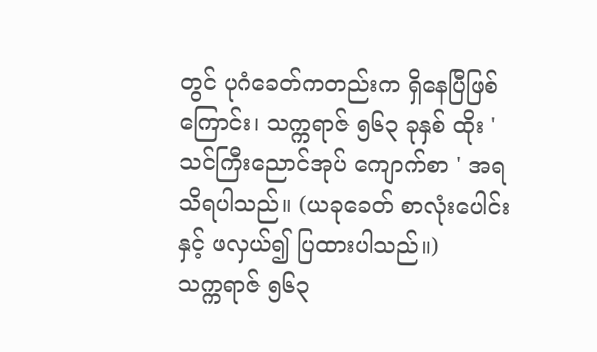တွင် ပုဂံခေတ်ကတည်းက ရှိနေပြီဖြစ်ကြောင်း၊ သက္ကရာဇ် ၅၆၃ ခုနှစ် ထိုး ' သင်ကြီးညောင်အုပ် ကျောက်စာ ' အရ သိရပါသည်။ (ယခုခေတ် စာလုံးပေါင်းနှင့် ဖလှယ်၍ ပြထားပါသည်။)
သက္ကရာဇ် ၅၆၃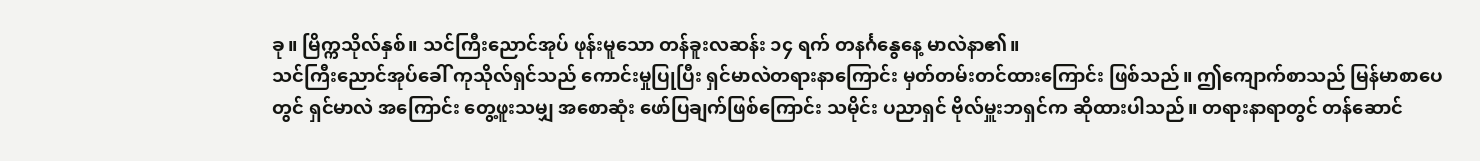ခု။ မြိက္ကသိုလ်နှစ်။ သင်ကြီးညောင်အုပ် ဖုန်းမူသော တန်ခူးလဆန်း ၁၄ ရက် တနင်္ဂနွေနေ့ မာလဲနာ၏။
သင်ကြီးညောင်အုပ်ခေါ် ကုသိုလ်ရှင်သည် ကောင်းမှုပြုပြီး ရှင်မာလဲတရားနာကြောင်း မှတ်တမ်းတင်ထားကြောင်း ဖြစ်သည်။ ဤကျောက်စာသည် မြန်မာစာပေတွင် ရှင်မာလဲ အကြောင်း တွေ့ဖူးသမျှ အစောဆုံး ဖော်ပြချက်ဖြစ်ကြောင်း သမိုင်း ပညာရှင် ဗိုလ်မှူးဘရှင်က ဆိုထားပါသည်။ တရားနာရာတွင် တန်ဆောင်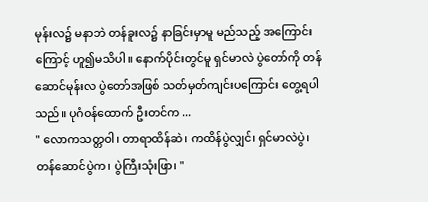မုန်းလ၌ မနာဘဲ တန်ခူးလ၌ နာခြင်းမှာမူ မည်သည့် အကြောင်းကြောင့် ဟူ၍မသိပါ။ နောက်ပိုင်းတွင်မူ ရှင်မာလဲ ပွဲတော်ကို တန်ဆောင်မုန်းလ ပွဲတော်အဖြစ် သတ်မှတ်ကျင်းပကြောင်း တွေ့ရပါသည်။ ပုဂံဝန်ထောက် ဦးတင်က ...
" လောကသတ္တဝါ၊ တာရာထိန်ဆဲ၊ ကထိန်ပွဲလျှင်၊ ရှင်မာလဲပွဲ၊ တန်ဆောင်ပွဲက၊ ပွဲကြီးသုံးဖြာ၊ "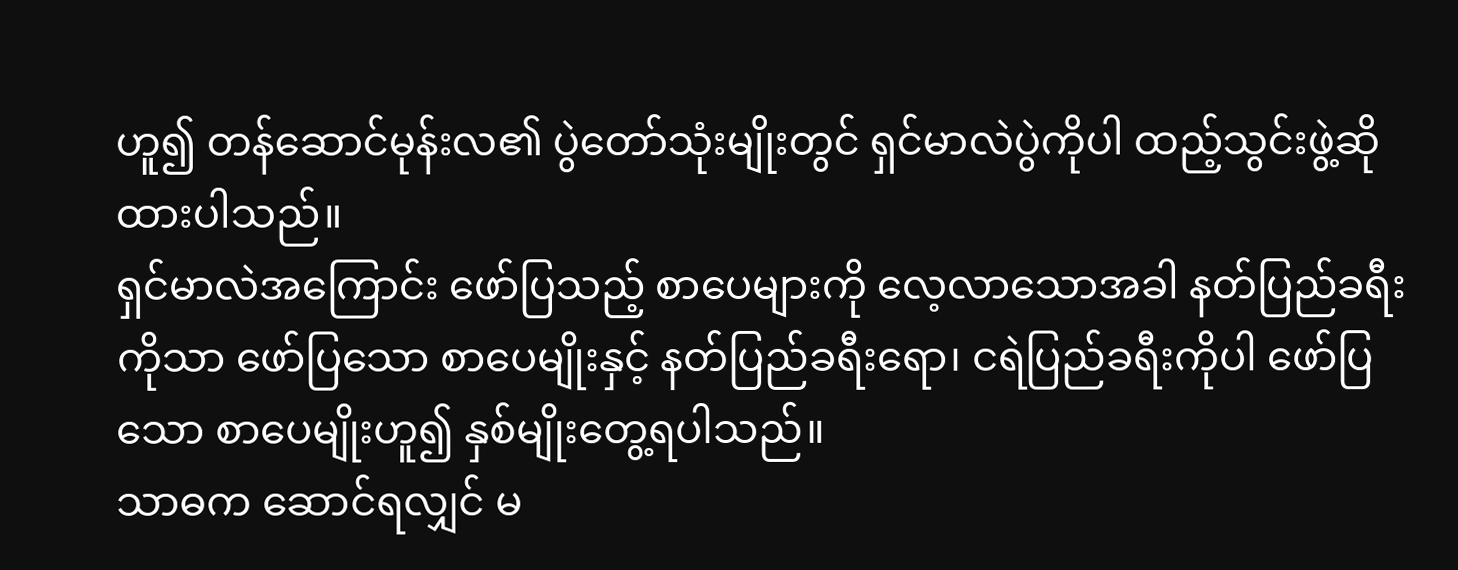ဟူ၍ တန်ဆောင်မုန်းလ၏ ပွဲတော်သုံးမျိုးတွင် ရှင်မာလဲပွဲကိုပါ ထည့်သွင်းဖွဲ့ဆို ထားပါသည်။
ရှင်မာလဲအကြောင်း ဖော်ပြသည့် စာပေများကို လေ့လာသောအခါ နတ်ပြည်ခရီးကိုသာ ဖော်ပြသော စာပေမျိုးနှင့် နတ်ပြည်ခရီးရော၊ ငရဲပြည်ခရီးကိုပါ ဖော်ပြသော စာပေမျိုးဟူ၍ နှစ်မျိုးတွေ့ရပါသည်။
သာဓက ဆောင်ရလျှင် မ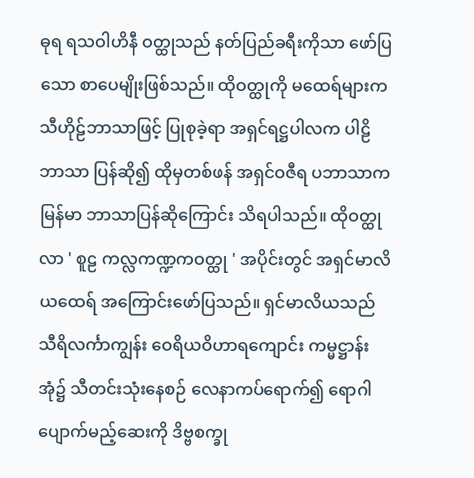ဓုရ ရသဝါဟိနီ ဝတ္ထုသည် နတ်ပြည်ခရီးကိုသာ ဖော်ပြသော စာပေမျိုးဖြစ်သည်။ ထိုဝတ္ထုကို မထေရ်များက သီဟိုဠ်ဘာသာဖြင့် ပြုစုခဲ့ရာ အရှင်ရဋ္ဌပါလက ပါဠိဘာသာ ပြန်ဆို၍ ထိုမှတစ်ဖန် အရှင်ဝဇီရ ပဘာသာက မြန်မာ ဘာသာပြန်ဆိုကြောင်း သိရပါသည်။ ထိုဝတ္ထုလာ ' စူဠ ကလ္လကဏ္ဍကဝတ္ထု ' အပိုင်းတွင် အရှင်မာလိယထေရ် အကြောင်းဖော်ပြသည်။ ရှင်မာလိယသည် သီရိလင်္ကာကျွန်း ဝေရိယဝိဟာရကျောင်း ကမ္မဋ္ဌာန်းအုံ၌ သီတင်းသုံးနေစဉ် လေနာကပ်ရောက်၍ ရောဂါ ပျောက်မည့်ဆေးကို ဒိဗ္ဗစက္ခု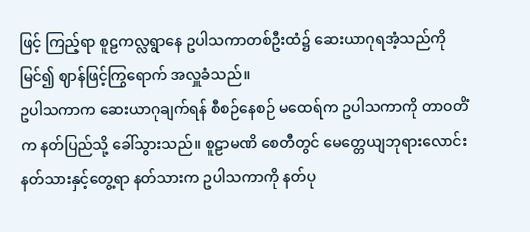ဖြင့် ကြည့်ရာ စူဠကလ္လရွာနေ ဥပါသကာတစ်ဦးထံ၌ ဆေးယာဂုရအံ့သည်ကို မြင်၍ ဈာန်ဖြင့်ကြွရောက် အလှူခံသည်။
ဥပါသကာက ဆေးယာဂုချက်ရန် စီစဉ်နေစဉ် မထေရ်က ဥပါသကာကို တာဝတိံက နတ်ပြည်သို့ ခေါ်သွားသည်။ စူဠာမဏိ စေတီတွင် မေတ္တေယျဘုရားလောင်း နတ်သားနှင့်တွေ့ရာ နတ်သားက ဥပါသကာကို နတ်ပု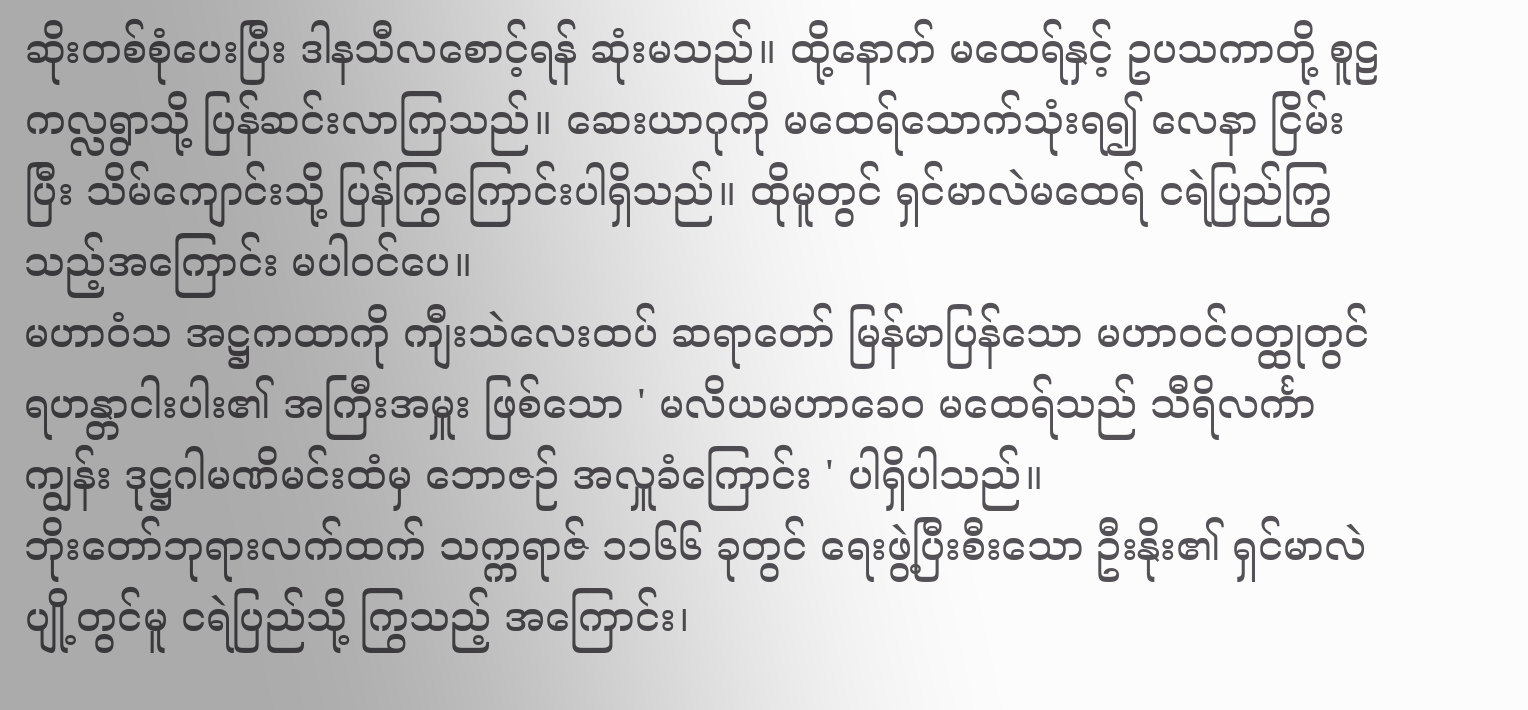ဆိုးတစ်စုံပေးပြီး ဒါနသီလစောင့်ရန် ဆုံးမသည်။ ထို့နောက် မထေရ်နှင့် ဥပသကာတို့ စူဠကလ္လရွာသို့ ပြန်ဆင်းလာကြသည်။ ဆေးယာဂုကို မထေရ်သောက်သုံးရ၍ လေနာ ငြိမ်းပြီး သိမ်ကျောင်းသို့ ပြန်ကြွကြောင်းပါရှိသည်။ ထိုမူတွင် ရှင်မာလဲမထေရ် ငရဲပြည်ကြွသည့်အကြောင်း မပါဝင်ပေ။
မဟာဝံသ အဋ္ဌကထာကို ကျီးသဲလေးထပ် ဆရာတော် မြန်မာပြန်သော မဟာဝင်ဝတ္ထုတွင် ရဟန္တာငါးပါး၏ အကြီးအမှူး ဖြစ်သော ' မလိယမဟာခေဝ မထေရ်သည် သီရိလင်္ကာကျွန်း ဒုဋ္ဌဂါမဏိမင်းထံမှ ဘောဇဉ် အလှူခံကြောင်း ' ပါရှိပါသည်။
ဘိုးတော်ဘုရားလက်ထက် သက္ကရာဇ် ၁၁၆၆ ခုတွင် ရေးဖွဲ့ပြီးစီးသော ဦးနိုး၏ ရှင်မာလဲ ပျို့တွင်မူ ငရဲပြည်သို့ ကြွသည့် အကြောင်း၊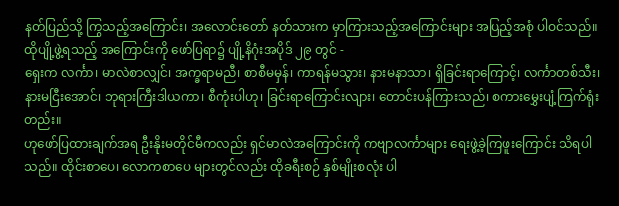နတ်ပြည်သို့ ကြွသည့်အကြောင်း၊ အလောင်းတော် နတ်သားက မှာကြားသည့်အကြောင်းများ အပြည့်အစုံ ပါဝင်သည်။ ထိုပျို့ဖွဲ့ရသည့် အကြောင်းကို ဖော်ပြရာ၌ ပျို့နိဂုံးအပိုဒ် ၂၉ တွင် -
ရှေးက လင်္ကာ၊ မာလဲစာလျှင်၊ အက္ခရာမညီ၊ စာစီမမှန်၊ ကာရန်မသွား၊ နားမနာသာ၊ ရှိခြင်းရာကြောင့်၊ လင်္ကာတစ်သီး၊ နားမငြီးအောင်၊ ဘုရားကြီးဒါယကာ၊ စီကုံးပါဟု၊ ခြင်းရာကြောင်းလျား၊ တောင်းပန်ကြားသည်၊ စကားမွှေးပျံ့ကြက်ရုံးတည်း။
ဟုဖော်ပြထားချက်အရ ဦးနိုးမတိုင်မီကလည်း ရှင်မာလဲအကြောင်းကို ကဗျာလင်္ကာများ ရေးဖွဲ့ခဲ့ကြဖူးကြောင်း သိရပါသည်။ ထိုင်းစာပေ၊ လောကစာပေ များတွင်လည်း ထိုခရီးစဉ် နှစ်မျိုးစလုံး ပါ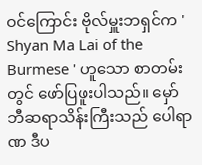ဝင်ကြောင်း ဗိုလ်မှူးဘရှင်က ' Shyan Ma Lai of the Burmese ' ဟူသော စာတမ်းတွင် ဖော်ပြဖူးပါသည်။ မှော်ဘီဆရာသိန်းကြီးသည် ပေါရာဏ ဒီပ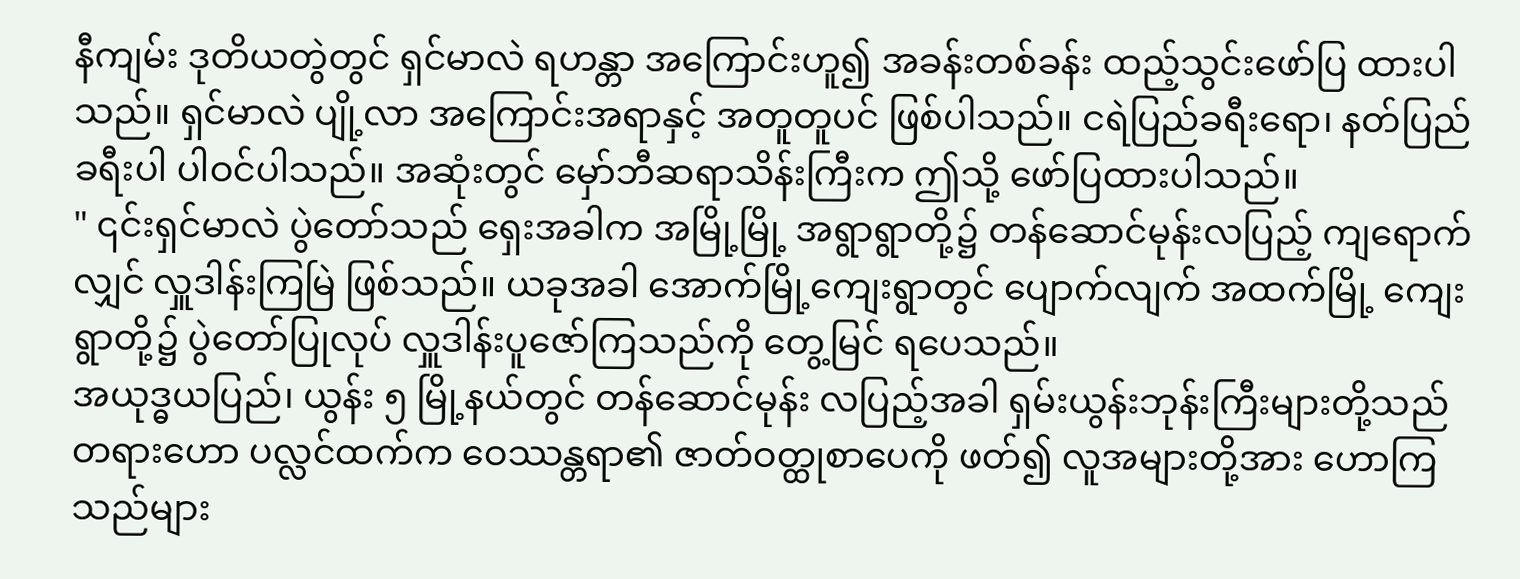နီကျမ်း ဒုတိယတွဲတွင် ရှင်မာလဲ ရဟန္တာ အကြောင်းဟူ၍ အခန်းတစ်ခန်း ထည့်သွင်းဖော်ပြ ထားပါသည်။ ရှင်မာလဲ ပျို့လာ အကြောင်းအရာနှင့် အတူတူပင် ဖြစ်ပါသည်။ ငရဲပြည်ခရီးရော၊ နတ်ပြည်ခရီးပါ ပါဝင်ပါသည်။ အဆုံးတွင် မှော်ဘီဆရာသိန်းကြီးက ဤသို့ ဖော်ပြထားပါသည်။
" ၎င်းရှင်မာလဲ ပွဲတော်သည် ရှေးအခါက အမြို့မြို့ အရွာရွာတို့၌ တန်ဆောင်မုန်းလပြည့် ကျရောက်လျှင် လှူဒါန်းကြမြဲ ဖြစ်သည်။ ယခုအခါ အောက်မြို့ကျေးရွာတွင် ပျောက်လျက် အထက်မြို့ ကျေးရွာတို့၌ ပွဲတော်ပြုလုပ် လှူဒါန်းပူဇော်ကြသည်ကို တွေ့မြင် ရပေသည်။
အယုဒ္ဓယပြည်၊ ယွန်း ၅ မြို့နယ်တွင် တန်ဆောင်မုန်း လပြည့်အခါ ရှမ်းယွန်းဘုန်းကြီးများတို့သည် တရားဟော ပလ္လင်ထက်က ဝေဿန္တရာ၏ ဇာတ်ဝတ္ထုစာပေကို ဖတ်၍ လူအများတို့အား ဟောကြသည်များ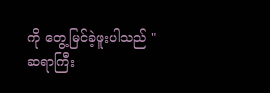ကို တွေ့မြင်ခဲ့ဖူးပါသည် "
ဆရာကြီး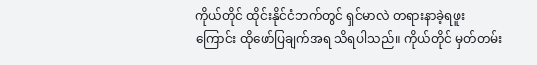ကိုယ်တိုင် ထိုင်းနိုင်ငံဘက်တွင် ရှင်မာလဲ တရားနာခဲ့ရဖူးကြောင်း ထိုဖော်ပြချက်အရ သိရပါသည်။ ကိုယ်တိုင် မှတ်တမ်း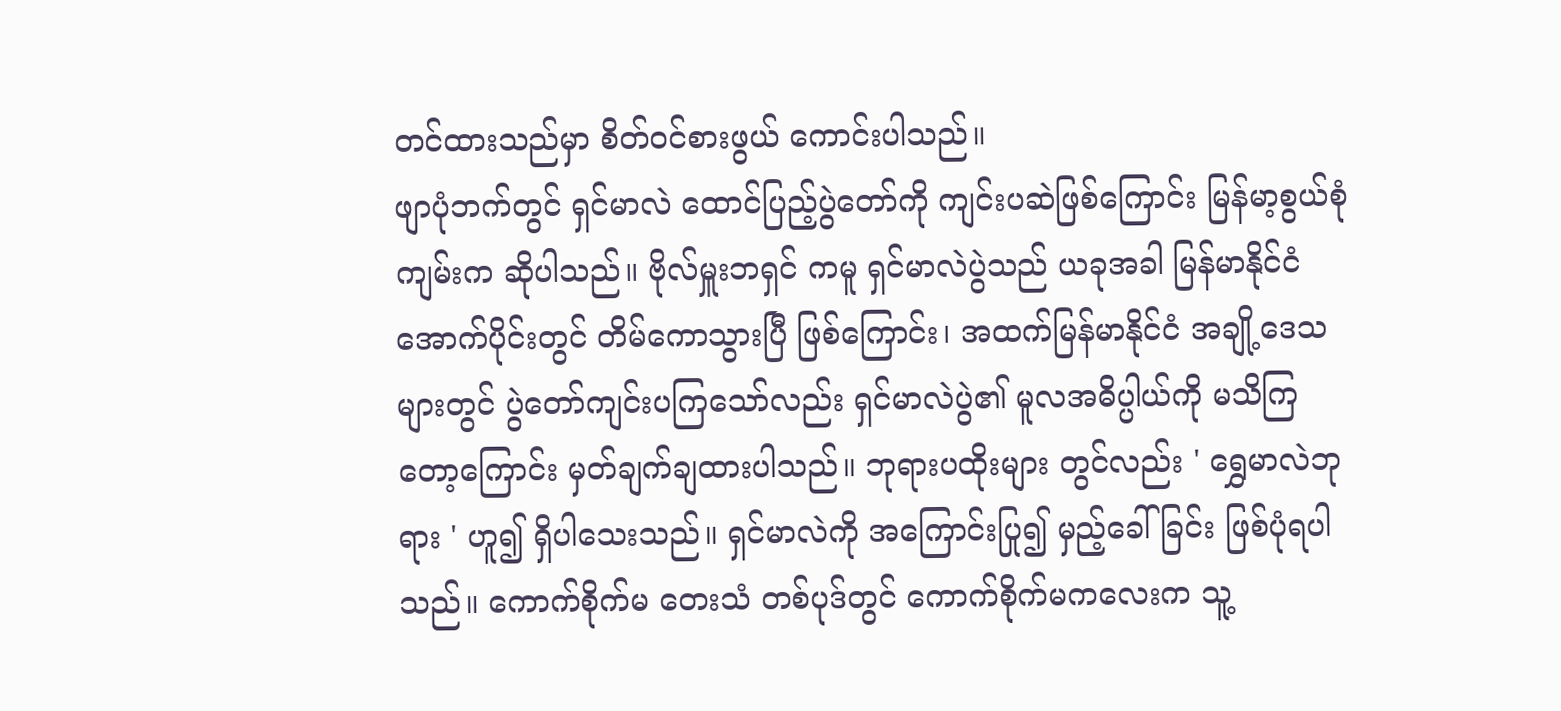တင်ထားသည်မှာ စိတ်ဝင်စားဖွယ် ကောင်းပါသည်။
ဖျာပုံဘက်တွင် ရှင်မာလဲ ထောင်ပြည့်ပွဲတော်ကို ကျင်းပဆဲဖြစ်ကြောင်း မြန်မာ့စွယ်စုံကျမ်းက ဆိုပါသည်။ ဗိုလ်မှူးဘရှင် ကမူ ရှင်မာလဲပွဲသည် ယခုအခါ မြန်မာနိုင်ငံ အောက်ပိုင်းတွင် တိမ်ကောသွားပြီ ဖြစ်ကြောင်း၊ အထက်မြန်မာနိုင်ငံ အချို့ဒေသများတွင် ပွဲတော်ကျင်းပကြသော်လည်း ရှင်မာလဲပွဲ၏ မူလအဓိပ္ပါယ်ကို မသိကြတော့ကြောင်း မှတ်ချက်ချထားပါသည်။ ဘုရားပထိုးများ တွင်လည်း ' ရွှေမာလဲဘုရား ' ဟူ၍ ရှိပါသေးသည်။ ရှင်မာလဲကို အကြောင်းပြု၍ မှည့်ခေါ်ခြင်း ဖြစ်ပုံရပါသည်။ ကောက်စိုက်မ တေးသံ တစ်ပုဒ်တွင် ကောက်စိုက်မကလေးက သူ့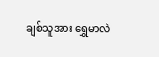ချစ်သူအား ရွှေမာလဲ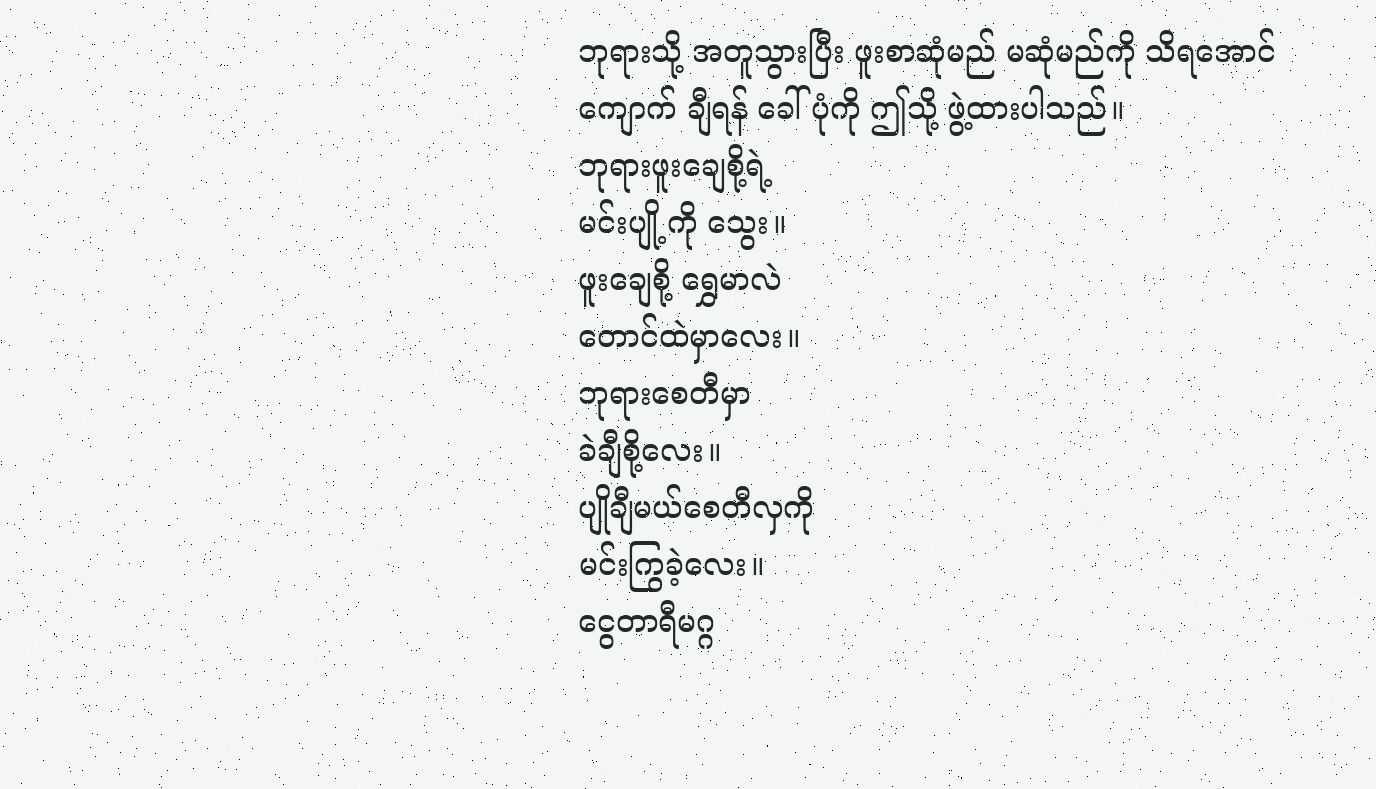ဘုရားသို့ အတူသွားပြီး ဖူးစာဆုံမည် မဆုံမည်ကို သိရအောင် ကျောက် ချီရန် ခေါ်ပုံကို ဤသို့ ဖွဲ့ထားပါသည်။
ဘုရားဖူးချေစို့ရဲ့
မင်းပျို့ကို သွေး။
ဖူးချေစို့ ရွှေမာလဲ
တောင်ထဲမှာလေး။
ဘုရားစေတီမှာ
ခဲချီစို့လေး။
ပျိုချီမယ်စေတီလှကို
မင်းကြွခဲ့လေး။
ငွေတာရီမဂ္ဂ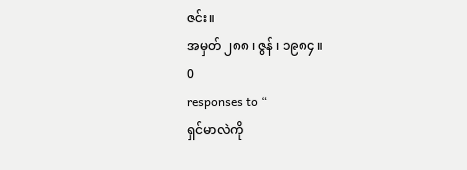ဇင်း။
အမှတ် ၂၈၈ ၊ ဇွန် ၊ ၁၉၈၄ ။
0
responses to “
ရှင်မာလဲကို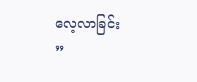လေ့လာခြင်း
”